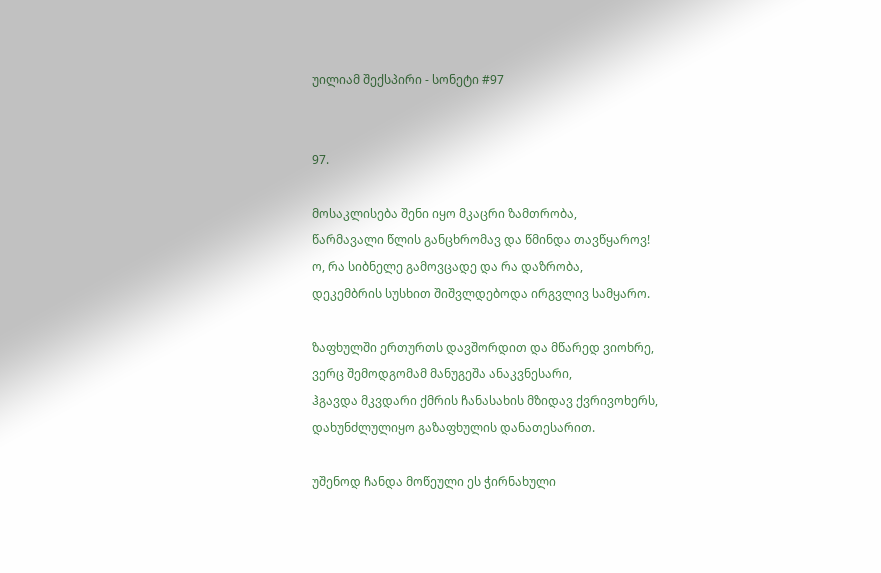უილიამ შექსპირი - სონეტი #97


97.

მოსაკლისება შენი იყო მკაცრი ზამთრობა,
წარმავალი წლის განცხრომავ და წმინდა თავწყაროვ!
ო, რა სიბნელე გამოვცადე და რა დაზრობა,
დეკემბრის სუსხით შიშვლდებოდა ირგვლივ სამყარო.

ზაფხულში ერთურთს დავშორდით და მწარედ ვიოხრე,
ვერც შემოდგომამ მანუგეშა ანაკვნესარი,
ჰგავდა მკვდარი ქმრის ჩანასახის მზიდავ ქვრივოხერს,
დახუნძლულიყო გაზაფხულის დანათესარით.

უშენოდ ჩანდა მოწეული ეს ჭირნახული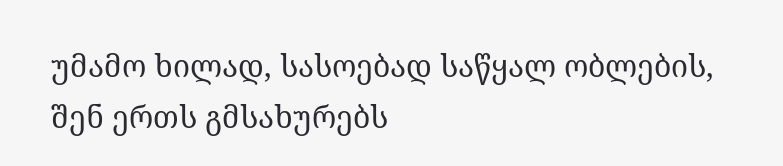უმამო ხილად, სასოებად საწყალ ობლების,
შენ ერთს გმსახურებს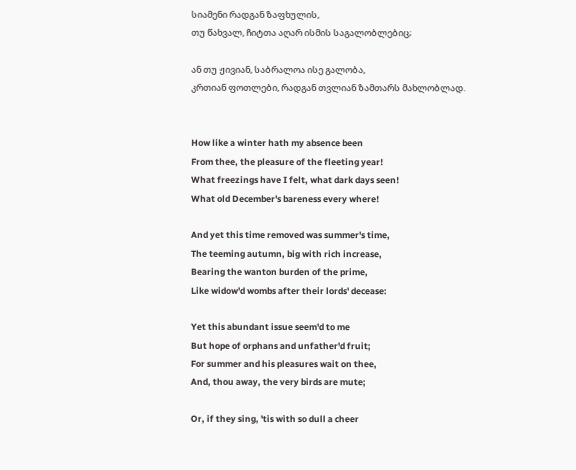სიამენი რადგან ზაფხულის,
თუ წახვალ, ჩიტთა აღარ ისმის საგალობლებიც;

ან თუ ჟივიან, საბრალოა ისე გალობა,
კრთიან ფოთლები, რადგან თვლიან ზამთარს მახლობლად.


How like a winter hath my absence been
From thee, the pleasure of the fleeting year!
What freezings have I felt, what dark days seen!
What old December's bareness every where!

And yet this time removed was summer's time,
The teeming autumn, big with rich increase,
Bearing the wanton burden of the prime,
Like widow'd wombs after their lords' decease:

Yet this abundant issue seem'd to me
But hope of orphans and unfather'd fruit;
For summer and his pleasures wait on thee,
And, thou away, the very birds are mute;

Or, if they sing, 'tis with so dull a cheer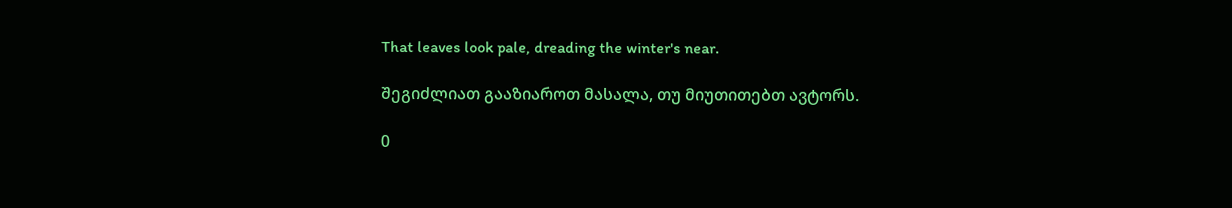That leaves look pale, dreading the winter's near.

შეგიძლიათ გააზიაროთ მასალა, თუ მიუთითებთ ავტორს.

0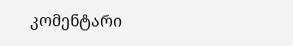კომენტარი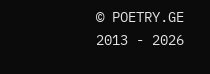© POETRY.GE 2013 - 2026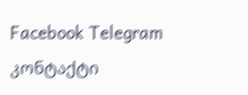Facebook Telegram კონტაქტი